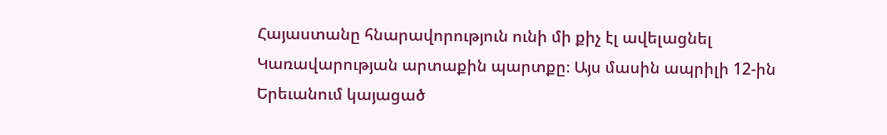Հայաստանը հնարավորություն ունի մի քիչ էլ ավելացնել Կառավարության արտաքին պարտքը։ Այս մասին ապրիլի 12-ին Երեւանում կայացած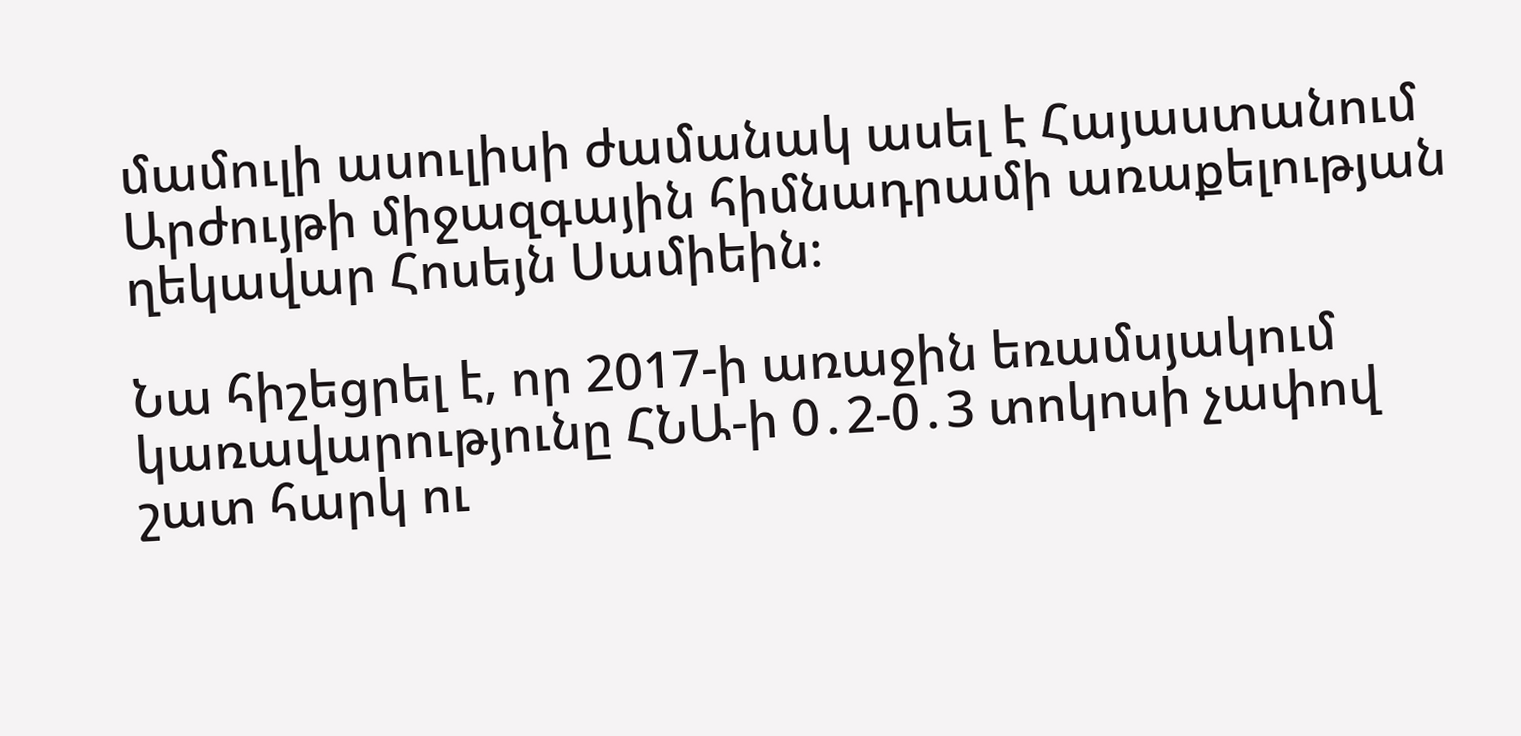մամուլի ասուլիսի ժամանակ ասել է Հայաստանում Արժույթի միջազգային հիմնադրամի առաքելության ղեկավար Հոսեյն Սամիեին։

Նա հիշեցրել է, որ 2017-ի առաջին եռամսյակում կառավարությունը ՀՆԱ-ի 0․2-0․3 տոկոսի չափով շատ հարկ ու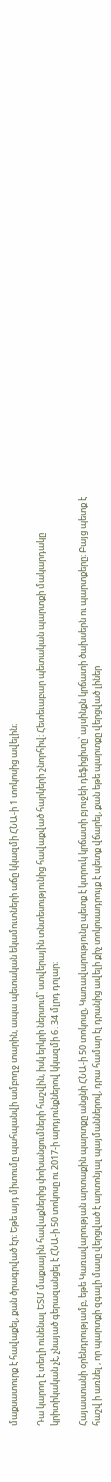մաքսատուրք է հավաքել, քան ծրագրված էր։ Եթե այդ միտումը պահպանվի ամբողջ տարին, ապա պետական եկամուտների աճը կկազմի ՀՆԱ-ի 1 տոկոսից ավելին։

Դա կարող է տեղի ունենալ ԵՏՄ մաքսային հավաքներից փոխանցումների հաշվին, իսկ երկրի ներսում՝ ստվերային տնտեսությունից հավաքված հարկերի շնորհիվ։ Հետեւաբար պետական պարտքի մակարդակը կրիտիկական չէ, չնայած գերազանցել է ՀՆԱ-ի 50 տոկոսը ու 2017-ի արդյունքներով կկազմի 6․34 մլրդ դոլար։

Հայաստանի օրենդրությամբ, եթե Կառավարության արտաքին պարտքը անցնի ՀՆԱ-ի 50 տոկոսը, Կառավարությունը պետք է կտրուկ կրճատի բյուջեի դեֆիցիտը՝ այսինքն կրճատի ծախսերն ու պարտքերը։ Բայց պետք է հաշվ ի առնել , որ պարտքի զգալի մասը վերցված է արտոնյալ պայմաններով, դրա համար էլ դրանից ավելի քիչ տոկոսադրույք է պետք վճարել, քան եթե պարտքը վերցված լիներ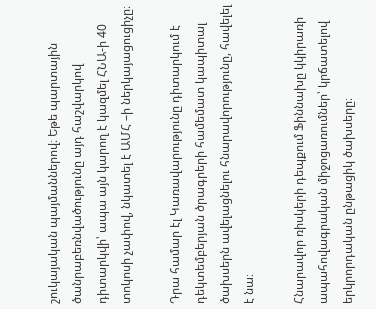շուկայական պայմաններով։ Եթե պարտային ծանրաբեռնվածությունը այդ հաշվարկով դիտարկվի՝ ապա այն կարող է կազմել ՀՆԱ-ի 40 տոկոսի չափով, նկատել է ԱՄՀ –ի ներկայացուցիչը։

Դրա համար էլ Կառավարությունը դիտարկում է դեկտեմբերյան ծրագրերի համեմատ կապիտալ ծախսերն ավելացնելու հնարավորությունը, հավելել է նա։

Հնարավոր ռիսկերի դեպքում Ֆիննախը կկիրառի ապահովագրական միջոցառումներ՝ կրճատելով երկրորդական ընթացիկ ծախսերը։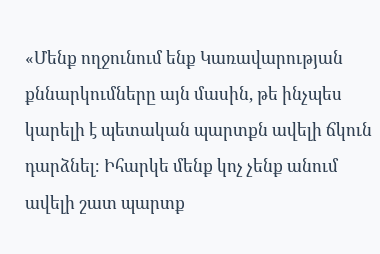«Մենք ողջունում ենք Կառավարության քննարկումները այն մասին, թե ինչպես կարելի է պետական պարտքն ավելի ճկուն դարձնել։ Իհարկե մենք կոչ չենք անում ավելի շատ պարտք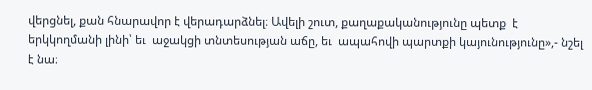վերցնել, քան հնարավոր է վերադարձնել։ Ավելի շուտ, քաղաքականությունը պետք  է երկկողմանի լինի՝ եւ  աջակցի տնտեսության աճը, եւ  ապահովի պարտքի կայունությունը»,- նշել է նա։